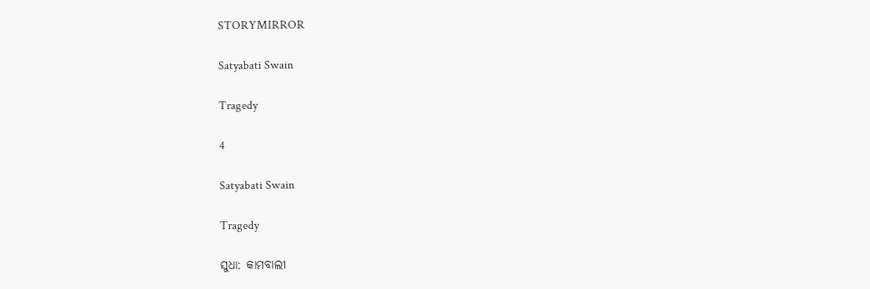STORYMIRROR

Satyabati Swain

Tragedy

4

Satyabati Swain

Tragedy

ସୁଧା: କାମବାଲୀ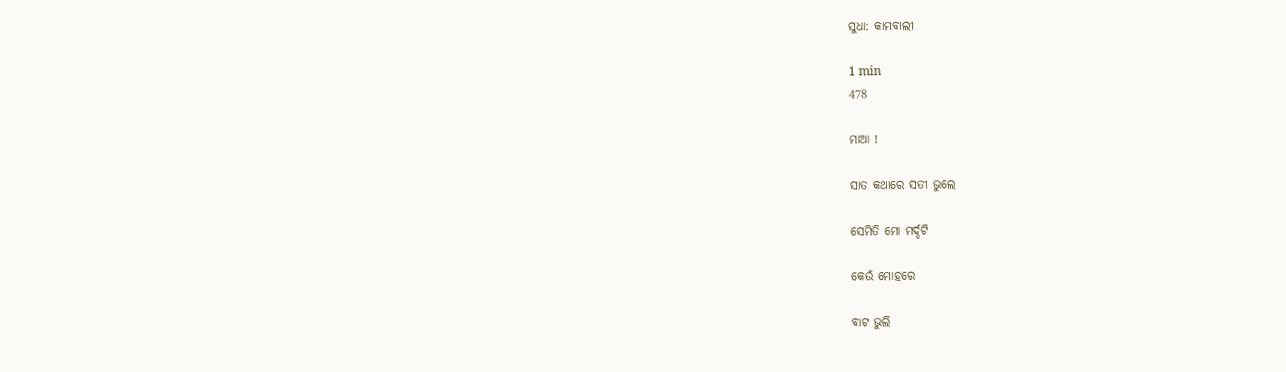ସୁଧା: କାମବାଲୀ

1 min
478

ମାଆ !

ସାତ କଥାରେ ସତୀ ଭୁଲେ

ସେମିତି ମୋ ମର୍ଦ୍ଦଟି

କେଉଁ ମୋହରେ

ବାଟ ଭୁଲି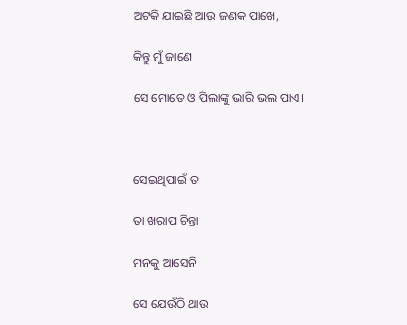ଅଟକି ଯାଇଛି ଆଉ ଜଣକ ପାଖେ,

କିନ୍ତୁ ମୁଁ ଜାଣେ

ସେ ମୋତେ ଓ ପିଲାଙ୍କୁ ଭାରି ଭଲ ପାଏ।



ସେଇଥିପାଇଁ ତ

ତା ଖରାପ ଚିନ୍ତା

ମନକୁ ଆସେନି

ସେ ଯେଉଁଠି ଥାଉ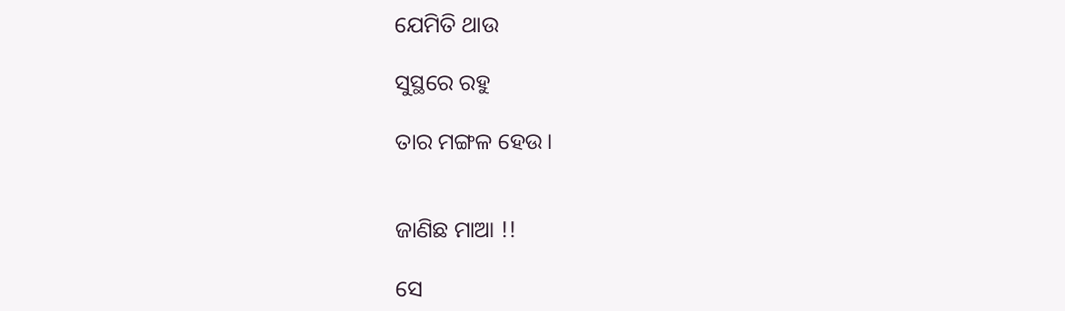ଯେମିତି ଥାଉ

ସୁସ୍ଥରେ ରହୁ

ତାର ମଙ୍ଗଳ ହେଉ।


ଜାଣିଛ ମାଆ !!

ସେ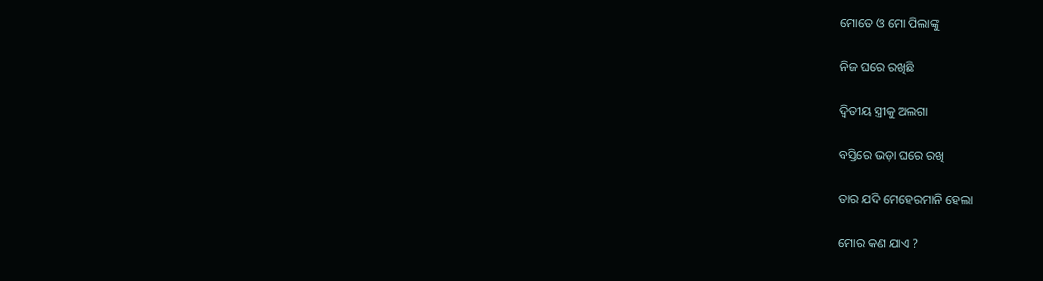ମୋତେ ଓ ମୋ ପିଲାଙ୍କୁ

ନିଜ ଘରେ ରଖିଛି

ଦ୍ୱିତୀୟ ସ୍ତ୍ରୀକୁ ଅଲଗା

ବସ୍ତିରେ ଭଡ଼ା ଘରେ ରଖି

ତାର ଯଦି ମେହେରମାନି ହେଲା

ମୋର କଣ ଯାଏ ?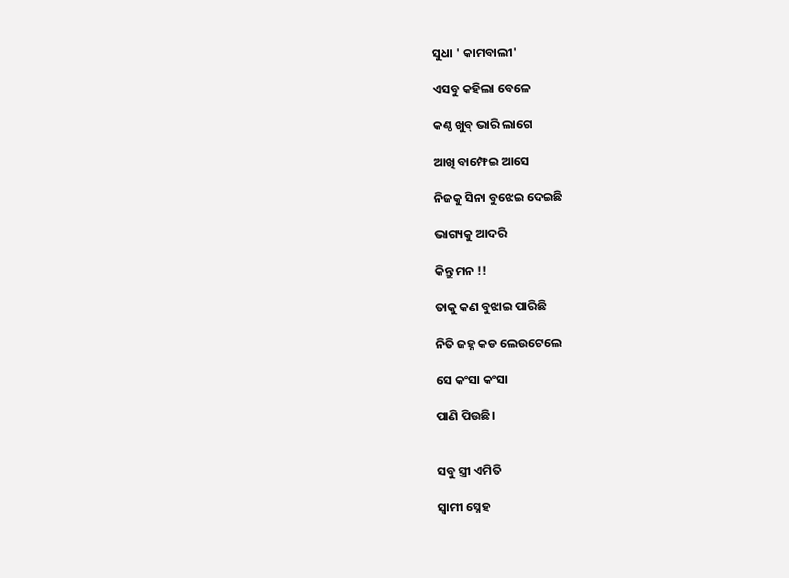ସୁଧା ' କାମବାଲୀ'

ଏସବୁ କହିଲା ବେଳେ

କଣ୍ଠ ଖୁବ୍ ଭାରି ଲାଗେ

ଆଖି ବାମ୍ଫେଇ ଆସେ

ନିଜକୁ ସିନା ବୁଝେଇ ଦେଇଛି

ଭାଗ୍ୟକୁ ଆଦରି

କିନ୍ତୁ ମନ !!

ତାକୁ କଣ ବୁଝାଇ ପାରିଛି

ନିତି ଜହ୍ନ କଡ ଲେଉଟେଲେ

ସେ କଂସା କଂସା

ପାଣି ପିଉଛି।


ସବୁ ସ୍ତ୍ରୀ ଏମିତି

ସ୍ୱାମୀ ସ୍ନେହ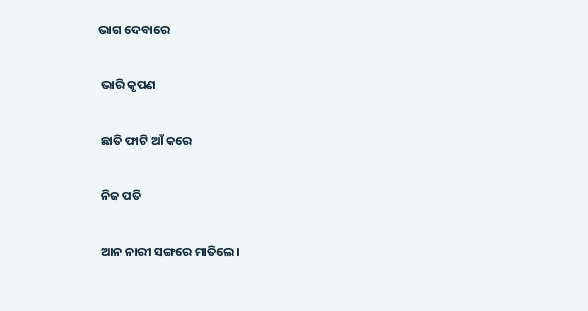ଭାଗ ଦେବାରେ

 ଭାରି କୃପଣ

 ଛାତି ଫାଟି ଆଁ କରେ

 ନିଜ ପତି

 ଆନ ନାରୀ ସଙ୍ଗରେ ମାତିଲେ।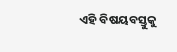ଏହି ବିଷୟବସ୍ତୁକୁ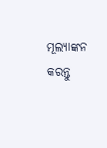ମୂଲ୍ୟାଙ୍କନ କରନ୍ତୁ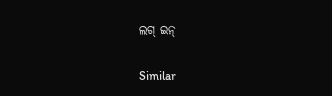ଲଗ୍ ଇନ୍

Similar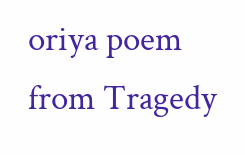oriya poem from Tragedy